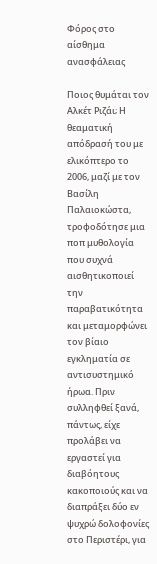Φόρος στο αίσθημα ανασφάλειας

Ποιος θυμάται τον Αλκέτ Ριζάι; Η θεαματική απόδρασή του με ελικόπτερο το 2006, μαζί με τον Βασίλη Παλαιοκώστα, τροφοδότησε μια ποπ μυθολογία που συχνά αισθητικοποιεί την παραβατικότητα και μεταμορφώνει τον βίαιο εγκληματία σε αντισυστημικό ήρωα. Πριν συλληφθεί ξανά, πάντως, είχε προλάβει να εργαστεί για διαβόητους κακοποιούς και να διαπράξει δύο εν ψυχρώ δολοφονίες στο Περιστέρι, για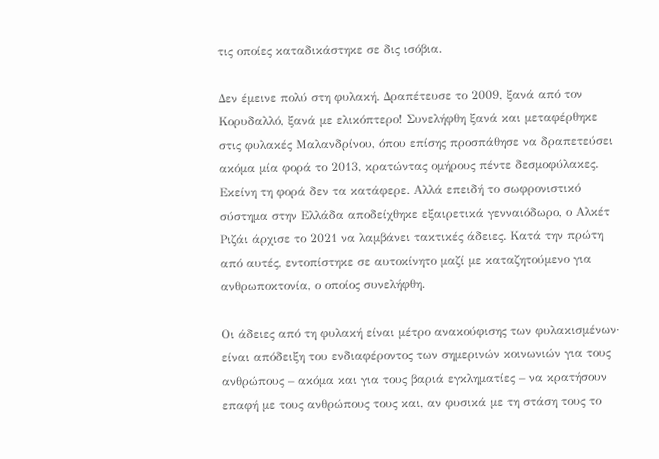τις οποίες καταδικάστηκε σε δις ισόβια.

Δεν έμεινε πολύ στη φυλακή. Δραπέτευσε το 2009, ξανά από τον Κορυδαλλό, ξανά με ελικόπτερο! Συνελήφθη ξανά και μεταφέρθηκε στις φυλακές Μαλανδρίνου, όπου επίσης προσπάθησε να δραπετεύσει ακόμα μία φορά το 2013, κρατώντας ομήρους πέντε δεσμοφύλακες. Εκείνη τη φορά δεν τα κατάφερε. Αλλά επειδή το σωφρονιστικό σύστημα στην Ελλάδα αποδείχθηκε εξαιρετικά γενναιόδωρο, ο Αλκέτ Ριζάι άρχισε το 2021 να λαμβάνει τακτικές άδειες. Κατά την πρώτη από αυτές, εντοπίστηκε σε αυτοκίνητο μαζί με καταζητούμενο για ανθρωποκτονία, ο οποίος συνελήφθη.

Οι άδειες από τη φυλακή είναι μέτρο ανακούφισης των φυλακισμένων· είναι απόδειξη του ενδιαφέροντος των σημερινών κοινωνιών για τους ανθρώπους – ακόμα και για τους βαριά εγκληματίες – να κρατήσουν επαφή με τους ανθρώπους τους και, αν φυσικά με τη στάση τους το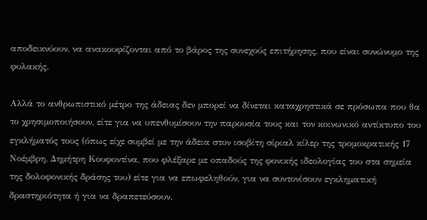αποδεικνύουν, να ανακουφίζονται από το βάρος της συνεχούς επιτήρησης, που είναι συνώνυμο της φυλακής.

Αλλά το ανθρωπιστικό μέτρο της άδειας δεν μπορεί να δίνεται καταχρηστικά σε πρόσωπα που θα το χρησιμοποιήσουν, είτε για να υπενθυμίσουν την παρουσία τους και τον κοινωνικό αντίκτυπο του εγκλήματός τους (όπως είχε συμβεί με την άδεια στον ισοβίτη σίριαλ κίλερ της τρομοκρατικής 17 Νοέμβρη, Δημήτρη Κουφοντίνα, που φλέξαρε με οπαδούς της φονικής ιδεολογίας του στα σημεία της δολοφονικής δράσης του) είτε για να επωφεληθούν, για να συντονίσουν εγκληματική δραστηριότητα ή για να δραπετεύσουν.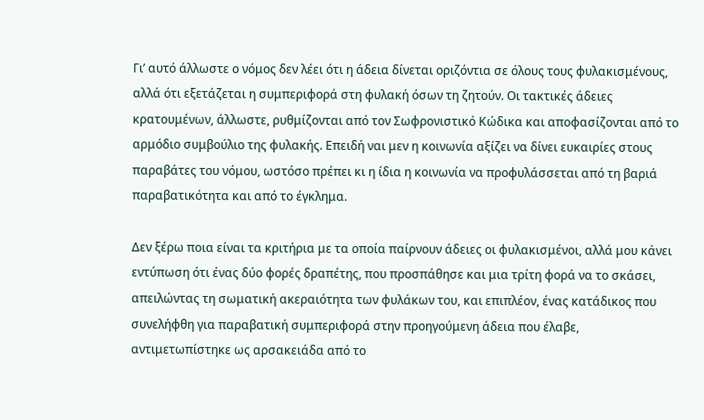Γι’ αυτό άλλωστε ο νόμος δεν λέει ότι η άδεια δίνεται οριζόντια σε όλους τους φυλακισμένους, αλλά ότι εξετάζεται η συμπεριφορά στη φυλακή όσων τη ζητούν. Οι τακτικές άδειες κρατουμένων, άλλωστε, ρυθμίζονται από τον Σωφρονιστικό Κώδικα και αποφασίζονται από το αρμόδιο συμβούλιο της φυλακής. Επειδή ναι μεν η κοινωνία αξίζει να δίνει ευκαιρίες στους παραβάτες του νόμου, ωστόσο πρέπει κι η ίδια η κοινωνία να προφυλάσσεται από τη βαριά παραβατικότητα και από το έγκλημα.

Δεν ξέρω ποια είναι τα κριτήρια με τα οποία παίρνουν άδειες οι φυλακισμένοι, αλλά μου κάνει εντύπωση ότι ένας δύο φορές δραπέτης, που προσπάθησε και μια τρίτη φορά να το σκάσει, απειλώντας τη σωματική ακεραιότητα των φυλάκων του, και επιπλέον, ένας κατάδικος που συνελήφθη για παραβατική συμπεριφορά στην προηγούμενη άδεια που έλαβε, αντιμετωπίστηκε ως αρσακειάδα από το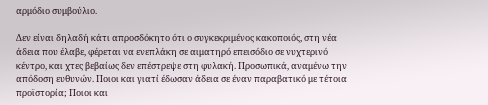αρμόδιο συμβούλιο.

Δεν είναι δηλαδή κάτι απροσδόκητο ότι ο συγκεκριμένος κακοποιός, στη νέα άδεια που έλαβε, φέρεται να ενεπλάκη σε αιματηρό επεισόδιο σε νυχτερινό κέντρο, και χτες βεβαίως δεν επέστρεψε στη φυλακή. Προσωπικά, αναμένω την απόδοση ευθυνών. Ποιοι και γιατί έδωσαν άδεια σε έναν παραβατικό με τέτοια προϊστορία; Ποιοι και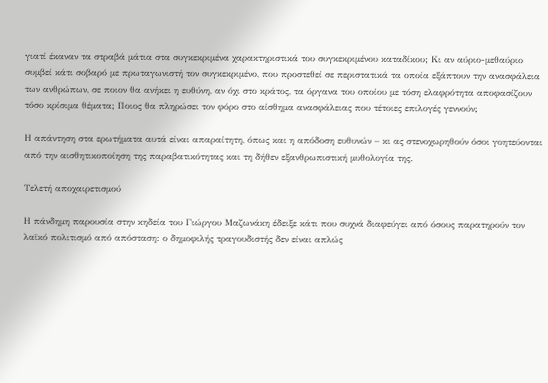γιατί έκαναν τα στραβά μάτια στα συγκεκριμένα χαρακτηριστικά του συγκεκριμένου καταδίκου; Κι αν αύριο-μεθαύριο συμβεί κάτι σοβαρό με πρωταγωνιστή τον συγκεκριμένο, που προστεθεί σε περιστατικά τα οποία εξάπτουν την ανασφάλεια των ανθρώπων, σε ποιον θα ανήκει η ευθύνη, αν όχι στο κράτος, τα όργανα του οποίου με τόση ελαφρότητα αποφασίζουν τόσο κρίσιμα θέματα; Ποιος θα πληρώσει τον φόρο στο αίσθημα ανασφάλειας που τέτοιες επιλογές γεννούν;

Η απάντηση στα ερωτήματα αυτά είναι απαραίτητη, όπως και η απόδοση ευθυνών – κι ας στενοχωρηθούν όσοι γοητεύονται από την αισθητικοποίηση της παραβατικότητας και τη δήθεν εξανθρωπιστική μυθολογία της.

Τελετή αποχαιρετισμού

Η πάνδημη παρουσία στην κηδεία του Γιώργου Μαζωνάκη έδειξε κάτι που συχνά διαφεύγει από όσους παρατηρούν τον λαϊκό πολιτισμό από απόσταση: ο δημοφιλής τραγουδιστής δεν είναι απλώς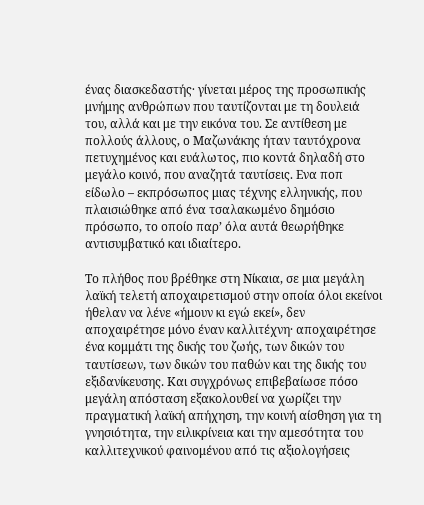ένας διασκεδαστής· γίνεται μέρος της προσωπικής μνήμης ανθρώπων που ταυτίζονται με τη δουλειά του, αλλά και με την εικόνα του. Σε αντίθεση με πολλούς άλλους, ο Μαζωνάκης ήταν ταυτόχρονα πετυχημένος και ευάλωτος, πιο κοντά δηλαδή στο μεγάλο κοινό, που αναζητά ταυτίσεις. Ενα ποπ είδωλο – εκπρόσωπος μιας τέχνης ελληνικής, που πλαισιώθηκε από ένα τσαλακωμένο δημόσιο πρόσωπο, το οποίο παρ’ όλα αυτά θεωρήθηκε αντισυμβατικό και ιδιαίτερο.

Το πλήθος που βρέθηκε στη Νίκαια, σε μια μεγάλη λαϊκή τελετή αποχαιρετισμού στην οποία όλοι εκείνοι ήθελαν να λένε «ήμουν κι εγώ εκεί», δεν αποχαιρέτησε μόνο έναν καλλιτέχνη· αποχαιρέτησε ένα κομμάτι της δικής του ζωής, των δικών του ταυτίσεων, των δικών του παθών και της δικής του εξιδανίκευσης. Και συγχρόνως επιβεβαίωσε πόσο μεγάλη απόσταση εξακολουθεί να χωρίζει την πραγματική λαϊκή απήχηση, την κοινή αίσθηση για τη γνησιότητα, την ειλικρίνεια και την αμεσότητα του καλλιτεχνικού φαινομένου από τις αξιολογήσεις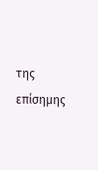της επίσημης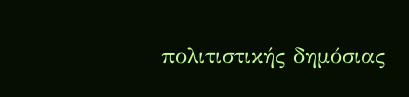πολιτιστικής δημόσιας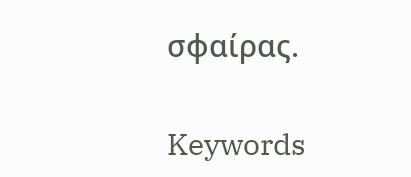σφαίρας.

Keywords